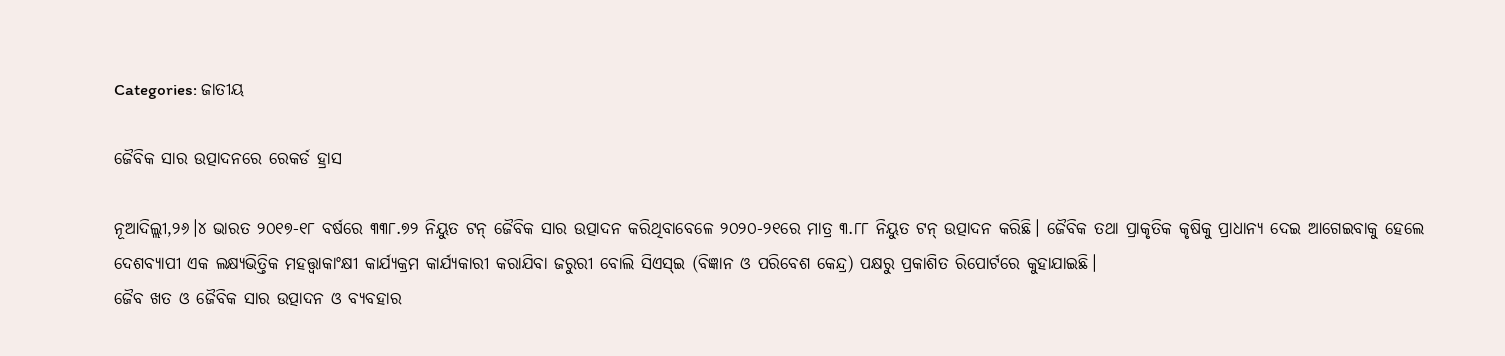Categories: ଜାତୀୟ

ଜୈବିକ ସାର ଉତ୍ପାଦନରେ ରେକର୍ଡ ହ୍ରାସ

ନୂଆଦିଲ୍ଲୀ,୨୬।୪ ଭାରତ ୨୦୧୭-୧୮ ବର୍ଷରେ ୩୩୮.୭୨ ନିୟୁତ ଟନ୍‌ ଜୈବିକ ସାର ଉତ୍ପାଦନ କରିଥିବାବେଳେ ୨୦୨୦-୨୧ରେ ମାତ୍ର ୩.୮୮ ନିୟୁତ ଟନ୍‌ ଉତ୍ପାଦନ କରିଛି। ଜୈବିକ ତଥା ପ୍ରାକୃତିକ କୃଷିକୁ ପ୍ରାଧାନ୍ୟ ଦେଇ ଆଗେଇବାକୁ ହେଲେ ଦେଶବ୍ୟାପୀ ଏକ ଲକ୍ଷ୍ୟଭିତ୍ତିକ ମହତ୍ତ୍ୱାକାଂକ୍ଷୀ କାର୍ଯ୍ୟକ୍ରମ କାର୍ଯ୍ୟକାରୀ କରାଯିବା ଜରୁରୀ ବୋଲି ସିଏସ୍‌ଇ (ବିଜ୍ଞାନ ଓ ପରିବେଶ କେନ୍ଦ୍ର) ପକ୍ଷରୁ ପ୍ରକାଶିତ ରିପୋର୍ଟରେ କୁହାଯାଇଛି।
ଜୈବ ଖତ ଓ ଜୈବିକ ସାର ଉତ୍ପାଦନ ଓ ବ୍ୟବହାର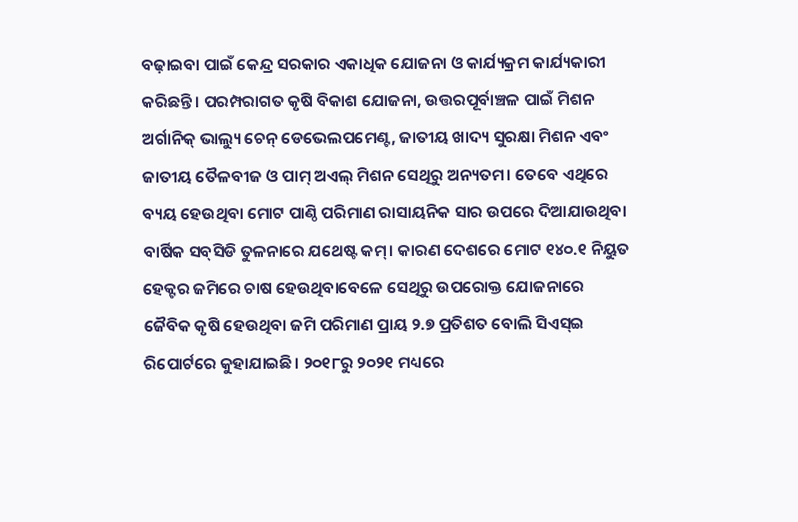ବଢ଼ାଇବା ପାଇଁ କେନ୍ଦ୍ର ସରକାର ଏକାଧିକ ଯୋଜନା ଓ କାର୍ଯ୍ୟକ୍ରମ କାର୍ଯ୍ୟକାରୀ କରିଛନ୍ତି। ପରମ୍ପରାଗତ କୃଷି ବିକାଶ ଯୋଜନା, ଉତ୍ତରପୂର୍ବାଞ୍ଚଳ ପାଇଁ ମିଶନ ଅର୍ଗାନିକ୍‌ ଭାଲ୍ୟୁ ଚେନ୍‌ ଡେଭେଲପମେଣ୍ଟ, ଜାତୀୟ ଖାଦ୍ୟ ସୁରକ୍ଷା ମିଶନ ଏବଂ ଜାତୀୟ ତୈଳବୀଜ ଓ ପାମ୍‌ ଅଏଲ୍‌ ମିଶନ ସେଥିରୁ ଅନ୍ୟତମ। ତେବେ ଏଥିରେ ବ୍ୟୟ ହେଉଥିବା ମୋଟ ପାଣ୍ଠି ପରିମାଣ ରାସାୟନିକ ସାର ଉପରେ ଦିଆଯାଉଥିବା ବାର୍ଷିକ ସବ୍‌ସିଡି ତୁଳନାରେ ଯଥେଷ୍ଟ କମ୍‌। କାରଣ ଦେଶରେ ମୋଟ ୧୪୦.୧ ନିୟୁତ ହେକ୍ଟର ଜମିରେ ଚାଷ ହେଉଥିବାବେଳେ ସେଥିରୁ ଉପରୋକ୍ତ ଯୋଜନାରେ ଜୈବିକ କୃଷି ହେଉଥିବା ଜମି ପରିମାଣ ପ୍ରାୟ ୨.୭ ପ୍ରତିଶତ ବୋଲି ସିଏସ୍‌ଇ ରିପୋର୍ଟରେ କୁହାଯାଇଛି। ୨୦୧୮ରୁ ୨୦୨୧ ମଧ୍ୟରେ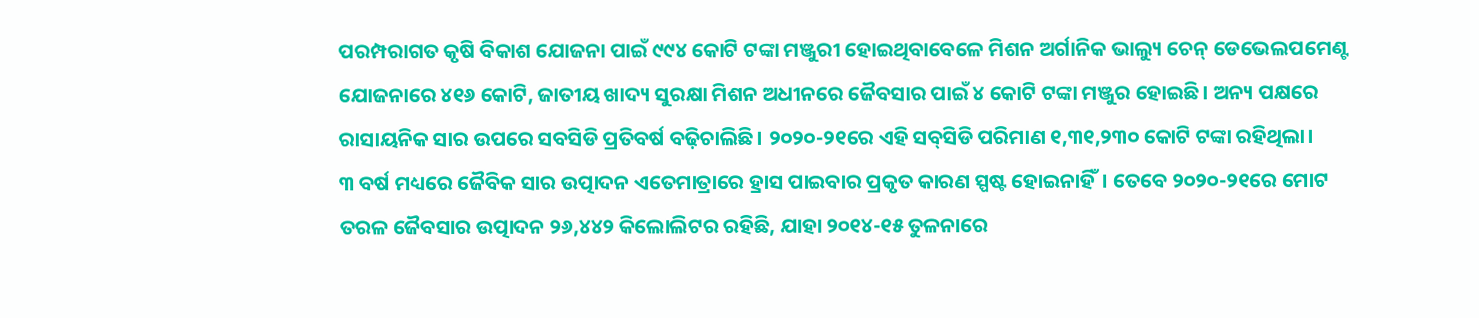ପରମ୍ପରାଗତ କୃଷି ବିକାଶ ଯୋଜନା ପାଇଁ ୯୯୪ କୋଟି ଟଙ୍କା ମଞ୍ଜୁରୀ ହୋଇଥିବାବେଳେ ମିଶନ ଅର୍ଗାନିକ ଭାଲ୍ୟୁ ଚେନ୍‌ ଡେଭେଲପମେଣ୍ଟ ଯୋଜନାରେ ୪୧୬ କୋଟି, ଜାତୀୟ ଖାଦ୍ୟ ସୁରକ୍ଷା ମିଶନ ଅଧୀନରେ ଜୈବସାର ପାଇଁ ୪ କୋଟି ଟଙ୍କା ମଞ୍ଜୁର ହୋଇଛି। ଅନ୍ୟ ପକ୍ଷରେ ରାସାୟନିକ ସାର ଉପରେ ସବସିଡି ପ୍ରତିବର୍ଷ ବଢ଼ିଚାଲିଛି। ୨୦୨୦-୨୧ରେ ଏହି ସବ୍‌ସିଡି ପରିମାଣ ୧,୩୧,୨୩୦ କୋଟି ଟଙ୍କା ରହିଥିଲା।
୩ ବର୍ଷ ମଧ୍ୟରେ ଜୈବିକ ସାର ଉତ୍ପାଦନ ଏତେମାତ୍ରାରେ ହ୍ରାସ ପାଇବାର ପ୍ରକୃତ କାରଣ ସ୍ପଷ୍ଟ ହୋଇନାହିଁ। ତେବେ ୨୦୨୦-୨୧ରେ ମୋଟ ତରଳ ଜୈବସାର ଉତ୍ପାଦନ ୨୬,୪୪୨ କିଲୋଲିଟର ରହିଛି, ଯାହା ୨୦୧୪-୧୫ ତୁଳନାରେ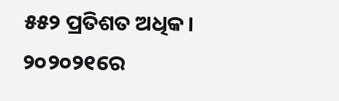୫୫୨ ପ୍ରତିଶତ ଅଧିକ। ୨୦୨୦୨୧ରେ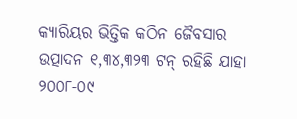କ୍ୟାରିୟର ଭିତ୍ତିକ କଠିନ ଜୈବସାର ଉତ୍ପାଦନ ୧,୩୪,୩୨୩ ଟନ୍‌ ରହିଛି ଯାହା ୨୦୦୮-୦୯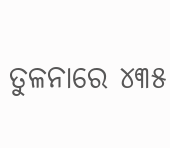ତୁଳନାରେ ୪୩୫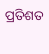ପ୍ରତିଶତ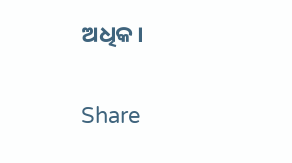ଅଧିକ।

Share